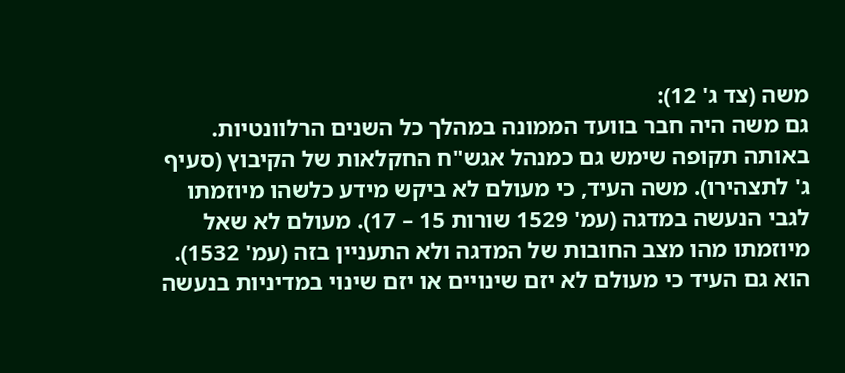משה (צד ג' 12):
גם משה היה חבר בוועד הממונה במהלך כל השנים הרלוונטיות. באותה תקופה שימש גם כמנהל אגש"ח החקלאות של הקיבוץ (סעיף ג' לתצהירו). משה העיד, כי מעולם לא ביקש מידע כלשהו מיוזמתו לגבי הנעשה במדגה (עמ' 1529 שורות 15 – 17). מעולם לא שאל מיוזמתו מהו מצב החובות של המדגה ולא התעניין בזה (עמ' 1532). הוא גם העיד כי מעולם לא יזם שינויים או יזם שינוי במדיניות בנעשה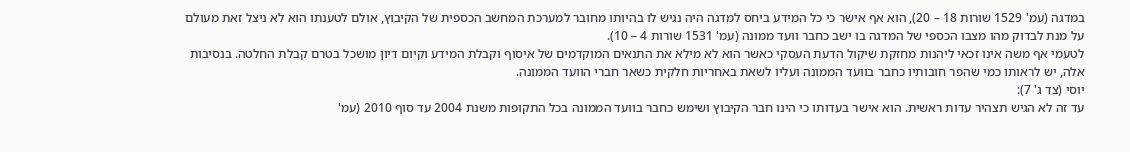במדגה (עמ' 1529 שורות 18 – 20), הוא אף אישר כי כל המידע ביחס למדגה היה נגיש לו בהיותו מחובר למערכת המחשב הכספית של הקיבוץ, אולם לטענתו הוא לא ניצל זאת מעולם על מנת לבדוק מהו מצבו הכספי של המדגה בו ישב כחבר וועד ממונה (עמ' 1531 שורות 4 – 10).
לטעמי אף משה אינו זכאי ליהנות מחזקת שיקול הדעת העסקי כאשר הוא לא מילא את התנאים המוקדמים של איסוף וקבלת המידע וקיום דיון מושכל בטרם קבלת החלטה. בנסיבות אלה, יש לראותו כמי שהפר חובותיו כחבר בוועד הממונה ועליו לשאת באחריות חלקית כשאר חברי הוועד הממונה.
יוסי (צד ג' 7):
עד זה לא הגיש תצהיר עדות ראשית. הוא אישר בעדותו כי הינו חבר הקיבוץ ושימש כחבר בוועד הממונה בכל התקופות משנת 2004 עד סוף 2010 (עמ'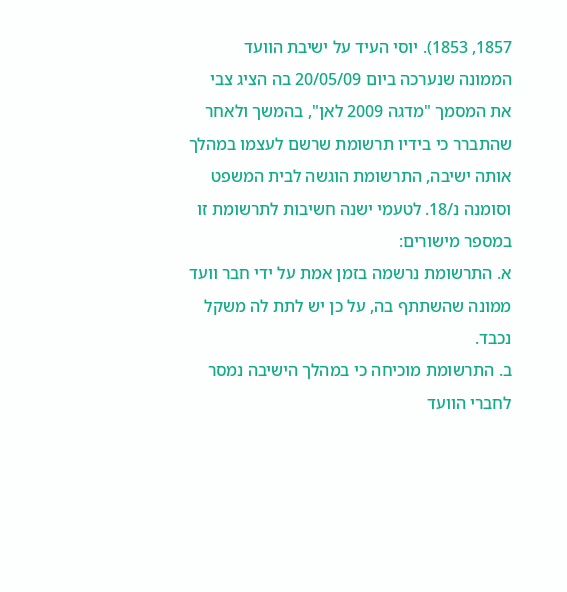1857, 1853). יוסי העיד על ישיבת הוועד הממונה שנערכה ביום 20/05/09 בה הציג צבי את המסמך "מדגה 2009 לאן", בהמשך ולאחר שהתברר כי בידיו תרשומת שרשם לעצמו במהלך אותה ישיבה, התרשומת הוגשה לבית המשפט וסומנה נ/18. לטעמי ישנה חשיבות לתרשומת זו במספר מישורים:
א. התרשומת נרשמה בזמן אמת על ידי חבר וועד ממונה שהשתתף בה, על כן יש לתת לה משקל נכבד.
ב. התרשומת מוכיחה כי במהלך הישיבה נמסר לחברי הוועד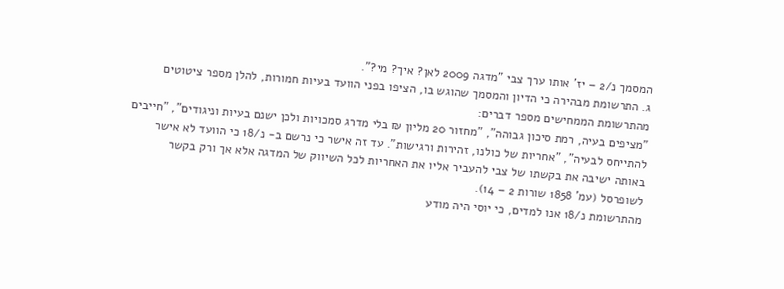המסמך נ/2 – יז' אותו ערך צבי "מדגה 2009 לאן? איך? מי?".
ג. התרשומת מבהירה כי הדיון והמסמך שהוגש בו, הציפו בפני הוועד בעיות חמורות, להלן מספר ציטוטים מהתרשומת הממחישים מספר דברים:
"מציפים בעיה, רמת סיכון גבוהה", "מחזור 20 מליון ₪ בלי מדרג סמכויות ולכן ישנם בעיות וניגודים", "חייבים להתייחס לבעיה", "אחריות של כולנו, זהירות ורגישות". עד זה אישר כי נרשם ב- נ/18 כי הוועד לא אישר באותה ישיבה את בקשתו של צבי להעביר אליו את האחריות לכל השיווק של המדגה אלא אך ורק בקשר לשופרסל (עמ' 1858 שורות 2 – 14).
מהתרשומת נ/18 אנו למדים, כי יוסי היה מודע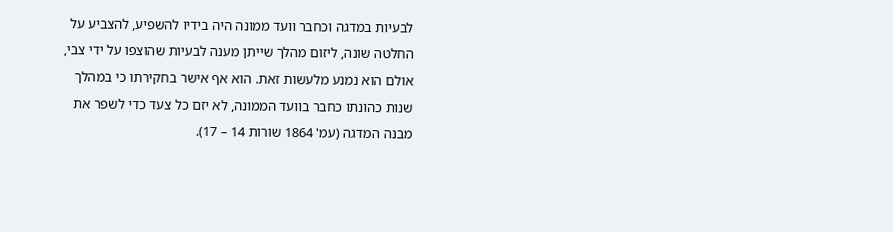לבעיות במדגה וכחבר וועד ממונה היה בידיו להשפיע, להצביע על החלטה שונה, ליזום מהלך שייתן מענה לבעיות שהוצפו על ידי צבי, אולם הוא נמנע מלעשות זאת. הוא אף אישר בחקירתו כי במהלך שנות כהונתו כחבר בוועד הממונה, לא יזם כל צעד כדי לשפר את מבנה המדגה (עמ' 1864 שורות 14 – 17).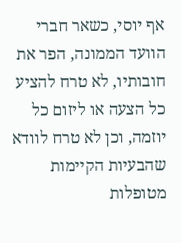אף יוסי, כשאר חברי הוועד הממונה, הפר את חובותיו, לא טרח להציע כל הצעה או ליזום כל יוזמה, וכן לא טרח לוודא שהבעיות הקיימות מטופלות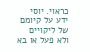כראוי. יוסי ידע על קיומם של ליקויים ולא פעל או בא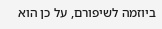ביוזמה לשיפורם, על כן הוא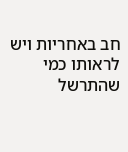חב באחריות ויש לראותו כמי שהתרשל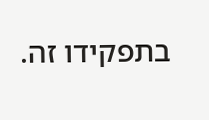בתפקידו זה.